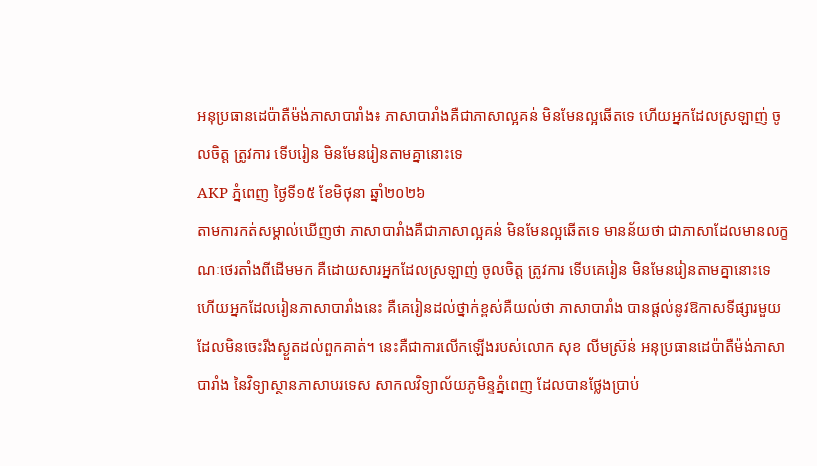អនុប្រធានដេប៉ាតឺម៉ង់ភាសាបារាំង៖ ភាសាបារាំងគឺជាភាសាល្អគន់ មិនមែនល្អឆើតទេ ហើយអ្នកដែលស្រឡាញ់ ចូលចិត្ត ត្រូវការ ទើបរៀន មិនមែនរៀនតាមគ្នានោះទេ
AKP ភ្នំពេញ ថ្ងៃទី១៥ ខែមិថុនា ឆ្នាំ២០២៦
តាមការកត់សម្គាល់ឃើញថា ភាសាបារាំងគឺជាភាសាល្អគន់ មិនមែនល្អឆើតទេ មានន័យថា ជាភាសាដែលមានលក្ខណៈថេរតាំងពីដើមមក គឺដោយសារអ្នកដែលស្រឡាញ់ ចូលចិត្ត ត្រូវការ ទើបគេរៀន មិនមែនរៀនតាមគ្នានោះទេ ហើយអ្នកដែលរៀនភាសាបារាំងនេះ គឺគេរៀនដល់ថ្នាក់ខ្ពស់គឺយល់ថា ភាសាបារាំង បានផ្តល់នូវឱកាសទីផ្សារមួយដែលមិនចេះរីងស្ងួតដល់ពួកគាត់។ នេះគឺជាការលើកឡើងរបស់លោក សុខ លីមស៊្រន់ អនុប្រធានដេប៉ាតឺម៉ង់ភាសាបារាំង នៃវិទ្យាស្ថានភាសាបរទេស សាកលវិទ្យាល័យភូមិន្ទភ្នំពេញ ដែលបានថ្លែងប្រាប់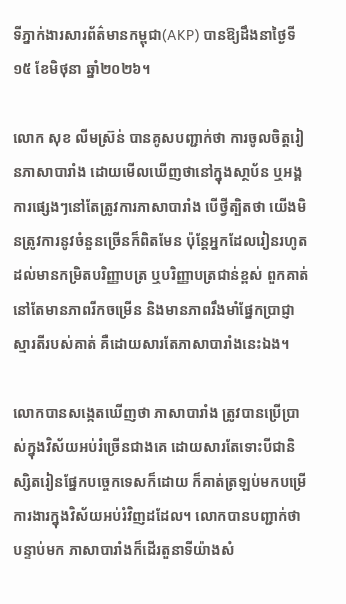ទីភ្នាក់ងារសារព័ត៌មានកម្ពុជា(AKP) បានឱ្យដឹងនាថ្ងៃទី១៥ ខែមិថុនា ឆ្នាំ២០២៦។

លោក សុខ លីមស៊្រន់ បានគូសបញ្ជាក់ថា ការចូលចិត្ដរៀនភាសាបារាំង ដោយមើលឃើញថានៅក្នុងសា្ថប័ន ឬអង្គការផ្សេងៗនៅតែត្រូវការភាសាបារាំង បើថ្វីត្បិតថា យើងមិនត្រូវការនូវចំនួនច្រើនក៏ពិតមែន ប៉ុន្ដែអ្នកដែលរៀនរហូតដល់មានកម្រិតបរិញ្ញាបត្រ ឬបរិញ្ញាបត្រជាន់ខ្ពស់ ពួកគាត់នៅតែមានភាពរីកចម្រើន និងមានភាពរឹងមាំផ្នែកប្រាជ្ញា ស្មារតីរបស់គាត់ គឺដោយសារតែភាសាបារាំងនេះឯង។

លោកបានសង្កេតឃើញថា ភាសាបារាំង ត្រូវបានប្រើប្រាស់ក្នុងវិស័យអប់រំច្រើនជាងគេ ដោយសារតែទោះបីជានិស្សិតរៀនផ្នែកបច្ចេកទេសក៏ដោយ ក៏គាត់ត្រឡប់មកបម្រើការងារក្នុងវិស័យអប់រំវិញដដែល។ លោកបានបញ្ជាក់ថា បន្ទាប់មក ភាសាបារាំងក៏ដើរតួនាទីយ៉ាងសំ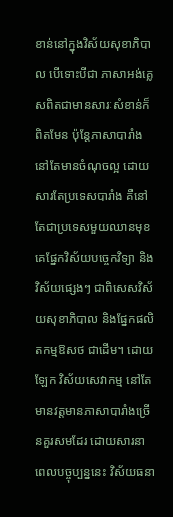ខាន់នៅក្នុងវិស័យសុខាភិបាល បើទោះបីជា ភាសាអង់គ្លេសពិតជាមានសារៈសំខាន់ក៏ពិតមែន ប៉ុន្តែភាសាបារាំង នៅតែមានចំណុចល្អ ដោយសារតែប្រទេសបារាំង គឺនៅតែជាប្រទេសមួយឈានមុខគេផ្នែកវិស័យបច្ចេកវិទ្យា និងវិស័យផ្សេងៗ ជាពិសេសវិស័យសុខាភិបាល និងផ្នែកផលិតកម្មឱសថ ជាដើម។ ដោយឡែក វិស័យសេវាកម្ម នៅតែមានវត្តមានភាសាបារាំងច្រើនគួរសមដែរ ដោយសារនាពេលបច្ចុប្បន្ននេះ វិស័យធនា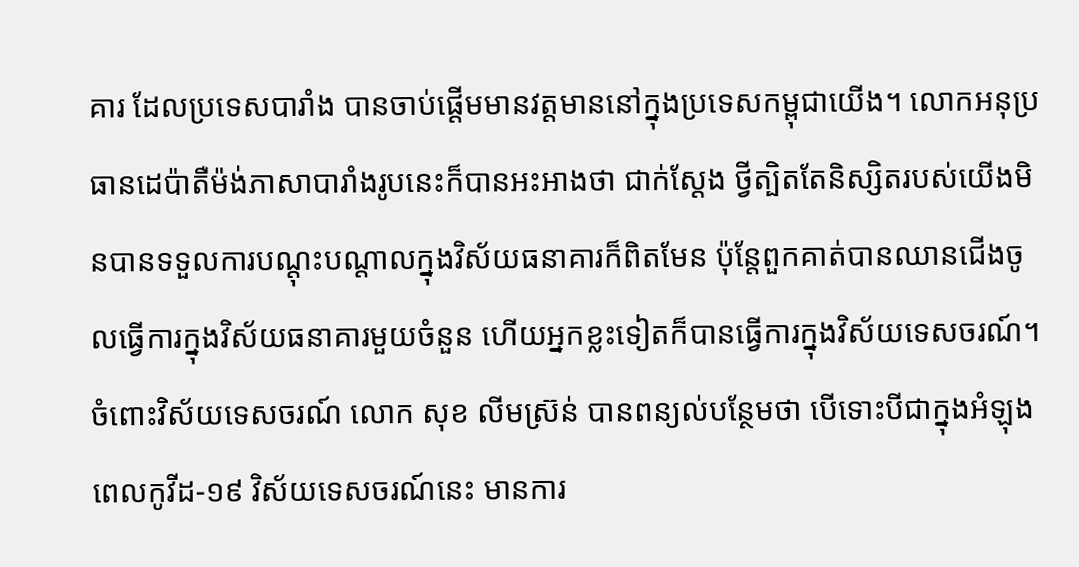គារ ដែលប្រទេសបារាំង បានចាប់ផ្ដើមមានវត្តមាននៅក្នុងប្រទេសកម្ពុជាយើង។ លោកអនុប្រធានដេប៉ាតឺម៉ង់ភាសាបារាំងរូបនេះក៏បានអះអាងថា ជាក់ស្ដែង ថ្វីត្បិតតែនិស្សិតរបស់យើងមិនបានទទួលការបណ្ដុះបណ្ដាលក្នុងវិស័យធនាគារក៏ពិតមែន ប៉ុន្តែពួកគាត់បានឈានជើងចូលធ្វើការក្នុងវិស័យធនាគារមួយចំនួន ហើយអ្នកខ្លះទៀតក៏បានធ្វើការក្នុងវិស័យទេសចរណ៍។ ចំពោះវិស័យទេសចរណ៍ លោក សុខ លីមស៊្រន់ បានពន្យល់បន្ថែមថា បើទោះបីជាក្នុងអំឡុងពេលកូវីដ-១៩ វិស័យទេសចរណ៍នេះ មានការ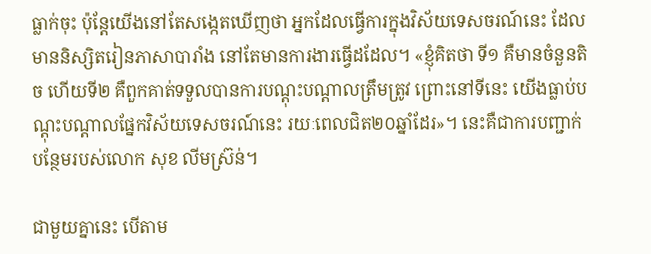ធ្លាក់ចុះ ប៉ុន្តែយើងនៅតែសង្កេតឃើញថា អ្នកដែលធ្វើការក្នុងវិស័យទេសចរណ៍នេះ ដែលមាននិស្សិតរៀនភាសាបារាំង នៅតែមានការងារធ្វើដដែល។ «ខ្ញុំគិតថា ទី១ គឺមានចំនួនតិច ហើយទី២ គឺពួកគាត់ទទួលបានការបណ្ដុះបណ្ដាលត្រឹមត្រូវ ព្រោះនៅទីនេះ យើងធ្លាប់បណ្ដុះបណ្ដាលផ្នែកវិស័យទេសចរណ៍នេះ រយៈពេលជិត២០ឆ្នាំដែរ»។ នេះគឺជាការបញ្ជាក់បន្ថែមរបស់លោក សុខ លីមស៊្រន់។

ជាមួយគ្នានេះ បើតាម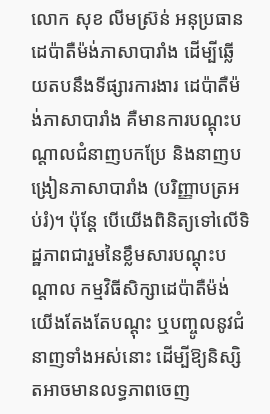លោក សុខ លីមស៊្រន់ អនុប្រធានដេប៉ាតឺម៉ង់ភាសាបារាំង ដើម្បីឆ្លើយតបនឹងទីផ្សារការងារ ដេប៉ាតឺម៉ង់ភាសាបារាំង គឺមានការបណ្ដុះបណ្ដាលជំនាញបកប្រែ និងនាញបង្រៀនភាសាបារាំង (បរិញ្ញាបត្រអប់រំ)។ ប៉ុន្ដែ បើយើងពិនិត្យទៅលើទិដ្ឋភាពជារួមនៃខ្លឹមសារបណ្ដុះបណ្ដាល កម្មវិធីសិក្សាដេប៉ាតឺម៉ង់ យើងតែងតែបណ្ដុះ ឬបញ្ចូលនូវជំនាញទាំងអស់នោះ ដើម្បីឱ្យនិស្សិតអាចមានលទ្ធភាពចេញ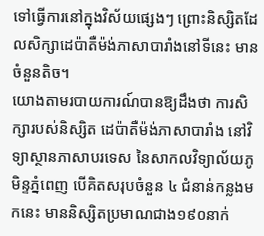ទៅធ្វើការនៅក្នុងវិស័យផ្សេងៗ ព្រោះនិស្សិតដែលសិក្សាដេប៉ាតឺម៉ង់ភាសាបារាំងនៅទីនេះ មានចំនួនតិច។
យោងតាមរបាយការណ៍បានឱ្យដឹងថា ការសិក្សារបស់និស្សិត ដេប៉ាតឺម៉ង់ភាសាបារាំង នៅវិទ្យាស្ថានភាសាបរទេស នៃសាកលវិទ្យាល័យភូមិន្ទភ្នំពេញ បើគិតសរុបចំនួន ៤ ជំនាន់កន្លងមកនេះ មាននិស្សិតប្រមាណជាង១៩០នាក់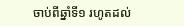ចាប់ពីឆ្នាំទី១ រហូតដល់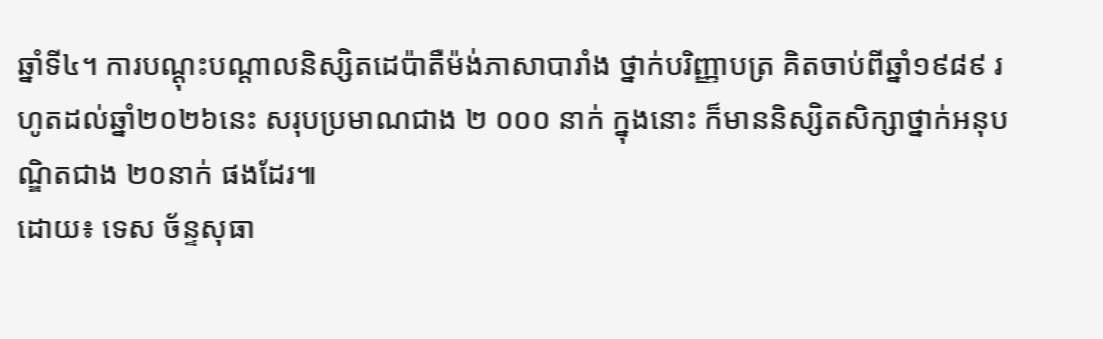ឆ្នាំទី៤។ ការបណ្ដុះបណ្ដាលនិស្សិតដេប៉ាតឺម៉ង់ភាសាបារាំង ថ្នាក់បរិញ្ញាបត្រ គិតចាប់ពីឆ្នាំ១៩៨៩ រហូតដល់ឆ្នាំ២០២៦នេះ សរុបប្រមាណជាង ២ ០០០ នាក់ ក្នុងនោះ ក៏មាននិស្សិតសិក្សាថ្នាក់អនុបណ្ឌិតជាង ២០នាក់ ផងដែរ៕
ដោយ៖ ទេស ច័ន្ទសុធា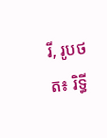រី, រូបថត៖ រិទ្ធី